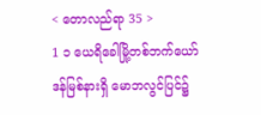< တောလည်ရာ 35 >
1 ၁ ယေရိခေါမြို့တစ်ဘက်ယော်ဒန်မြစ်နားရှိ မောဘလွင်ပြင်၌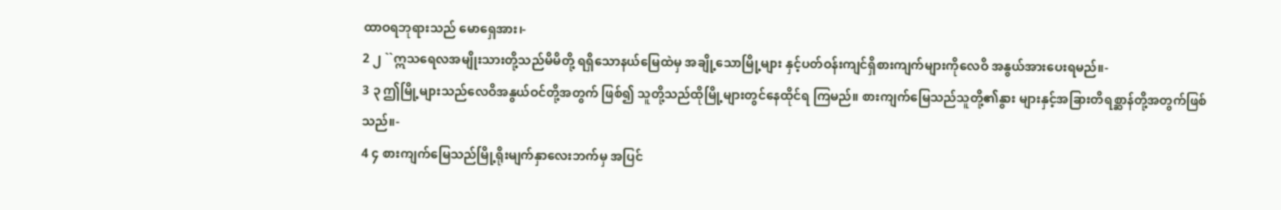ထာဝရဘုရားသည် မောရှေအား၊-
2 ၂ ``ဣသရေလအမျိုးသားတို့သည်မိမိတို့ ရရှိသောနယ်မြေထဲမှ အချို့သောမြို့များ နှင့်ပတ်ဝန်းကျင်ရှိစားကျက်များကိုလေဝိ အနွယ်အားပေးရမည်။-
3 ၃ ဤမြို့များသည်လေဝိအနွယ်ဝင်တို့အတွက် ဖြစ်၍ သူတို့သည်ထိုမြို့များတွင်နေထိုင်ရ ကြမည်။ စားကျက်မြေသည်သူတို့၏နွား များနှင့်အခြားတိရစ္ဆာန်တို့အတွက်ဖြစ် သည်။-
4 ၄ စားကျက်မြေသည်မြို့ရိုးမျက်နှာလေးဘက်မှ အပြင်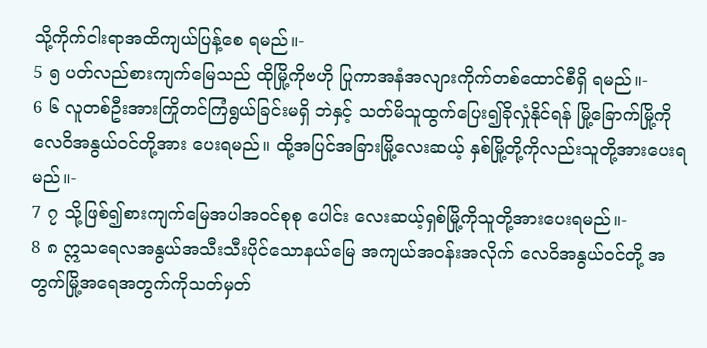သို့ကိုက်ငါးရာအထိကျယ်ပြန့်စေ ရမည်။-
5 ၅ ပတ်လည်စားကျက်မြေသည် ထိုမြို့ကိုဗဟို ပြုကာအနံအလျားကိုက်တစ်ထောင်စီရှိ ရမည်။-
6 ၆ လူတစ်ဦးအားကြိုတင်ကြံရွယ်ခြင်းမရှိ ဘဲနှင့် သတ်မိသူထွက်ပြေး၍ခိုလှုံနိုင်ရန် မြို့ခြောက်မြို့ကိုလေဝိအနွယ်ဝင်တို့အား ပေးရမည်။ ထို့အပြင်အခြားမြို့လေးဆယ့် နှစ်မြို့တို့ကိုလည်းသူတို့အားပေးရမည်။-
7 ၇ သို့ဖြစ်၍စားကျက်မြေအပါအဝင်စုစု ပေါင်း လေးဆယ့်ရှစ်မြို့ကိုသူတို့အားပေးရမည်။-
8 ၈ ဣသရေလအနွယ်အသီးသီးပိုင်သောနယ်မြေ အကျယ်အဝန်းအလိုက် လေဝိအနွယ်ဝင်တို့ အတွက်မြို့အရေအတွက်ကိုသတ်မှတ်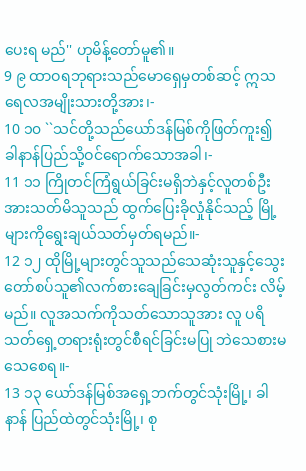ပေးရ မည်'' ဟုမိန့်တော်မူ၏။
9 ၉ ထာဝရဘုရားသည်မောရှေမှတစ်ဆင့် ဣသရေလအမျိုးသားတို့အား၊-
10 ၁၀ ``သင်တို့သည်ယော်ဒန်မြစ်ကိုဖြတ်ကူး၍ ခါနာန်ပြည်သို့ဝင်ရောက်သောအခါ၊-
11 ၁၁ ကြိုတင်ကြံရွယ်ခြင်းမရှိဘဲနှင့်လူတစ်ဦး အားသတ်မိသူသည် ထွက်ပြေးခိုလှုံနိုင်သည့် မြို့များကိုရွေးချယ်သတ်မှတ်ရမည်။-
12 ၁၂ ထိုမြို့များတွင်သူသည်သေဆုံးသူနှင့်သွေး တော်စပ်သူ၏လက်စားချေခြင်းမှလွတ်ကင်း လိမ့်မည်။ လူအသက်ကိုသတ်သောသူအား လူ ပရိသတ်ရှေ့တရားရုံးတွင်စီရင်ခြင်းမပြု ဘဲသေစားမသေစေရ။-
13 ၁၃ ယော်ဒန်မြစ်အရှေ့ဘက်တွင်သုံးမြို့၊ ခါနာန် ပြည်ထဲတွင်သုံးမြို့၊ စု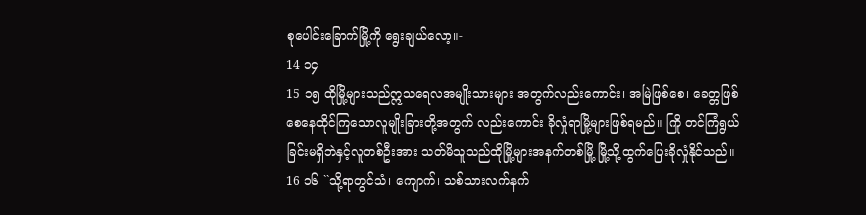စုပေါင်းခြောက်မြို့ကို ရွေးချယ်လော့။-
14 ၁၄
15 ၁၅ ထိုမြို့များသည်ဣသရေလအမျိုးသားများ အတွက်လည်းကောင်း၊ အမြဲဖြစ်စေ၊ ခေတ္တဖြစ် စေနေထိုင်ကြသောလူမျိုးခြားတို့အတွက် လည်းကောင်း ခိုလှုံရာမြို့များဖြစ်ရမည်။ ကြို တင်ကြံရွယ်ခြင်းမရှိဘဲနှင့်လူတစ်ဦးအား သတ်မိသူသည်ထိုမြို့များအနက်တစ်မြို့ မြို့သို့ထွက်ပြေးခိုလှုံနိုင်သည်။
16 ၁၆ ``သို့ရာတွင်သံ၊ ကျောက်၊ သစ်သားလက်နက်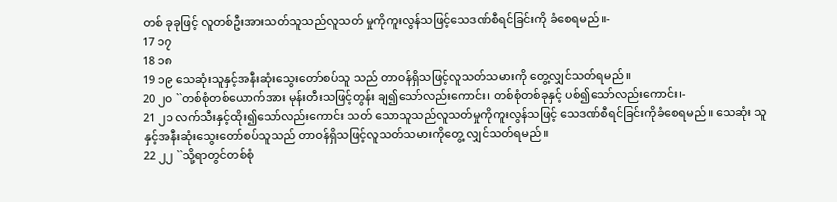တစ် ခုခုဖြင့် လူတစ်ဦးအားသတ်သူသည်လူသတ် မှုကိုကူးလွန်သဖြင့်သေဒဏ်စီရင်ခြင်းကို ခံစေရမည်။-
17 ၁၇
18 ၁၈
19 ၁၉ သေဆုံးသူနှင့်အနီးဆုံးသွေးတော်စပ်သူ သည် တာဝန်ရှိသဖြင့်လူသတ်သမားကို တွေ့လျှင်သတ်ရမည်။
20 ၂၀ ``တစ်စုံတစ်ယောက်အား မုန်းတီးသဖြင့်တွန်း ချ၍သော်လည်းကောင်း၊ တစ်စုံတစ်ခုနှင့် ပစ်၍သော်လည်းကောင်း၊-
21 ၂၁ လက်သီးနှင့်ထိုး၍သော်လည်းကောင်း သတ် သောသူသည်လူသတ်မှုကိုကူးလွန်သဖြင့် သေဒဏ်စီရင်ခြင်းကိုခံစေရမည်။ သေဆုံး သူနှင့်အနီးဆုံးသွေးတော်စပ်သူသည် တာဝန်ရှိသဖြင့်လူသတ်သမားကိုတွေ့ လျှင်သတ်ရမည်။
22 ၂၂ ``သို့ရာတွင်တစ်စုံ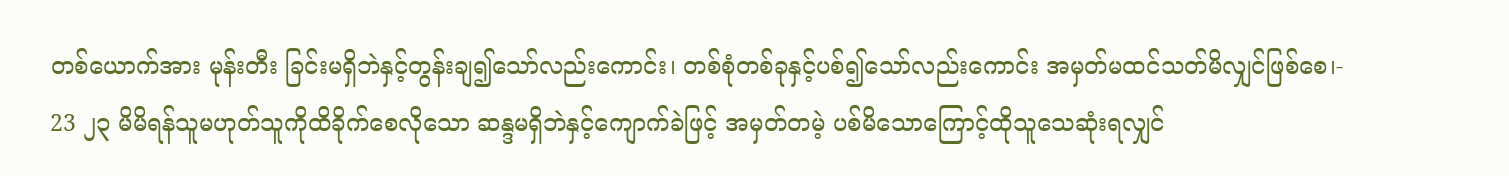တစ်ယောက်အား မုန်းတီး ခြင်းမရှိဘဲနှင့်တွန်းချ၍သော်လည်းကောင်း၊ တစ်စုံတစ်ခုနှင့်ပစ်၍သော်လည်းကောင်း အမှတ်မထင်သတ်မိလျှင်ဖြစ်စေ၊-
23 ၂၃ မိမိရန်သူမဟုတ်သူကိုထိခိုက်စေလိုသော ဆန္ဒမရှိဘဲနှင့်ကျောက်ခဲဖြင့် အမှတ်တမဲ့ ပစ်မိသောကြောင့်ထိုသူသေဆုံးရလျှင်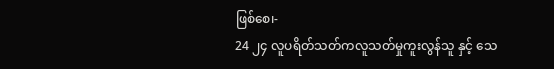ဖြစ်စေ၊-
24 ၂၄ လူပရိတ်သတ်ကလူသတ်မှုကူးလွန်သူ နှင့် သေ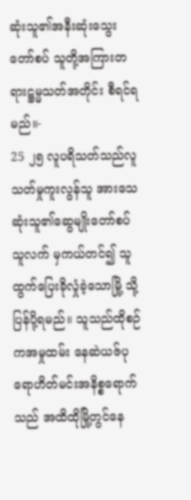ဆုံးသူ၏အနီးဆုံးသွေးတော်စပ် သူတို့အကြားတရားဋ္ဌမ္မသတ်အတိုင်း စီရင်ရမည်။-
25 ၂၅ လူပရိသတ်သည်လူသတ်မှုကူးလွန်သူ အားသေဆုံးသူ၏ဆွေမျိုးတော်စပ်သူလက် မှကယ်တင်၍ သူထွက်ပြေးခိုလှုံခဲ့သောမြို့ သို့ပြန်ပို့ရမည်။ သူသည်ထိုစဉ်ကအမှုထမ်း နေဆဲယဇ်ပုရောဟိတ်မင်းအနိစ္စရောက်သည် အထိထိုမြို့တွင်နေ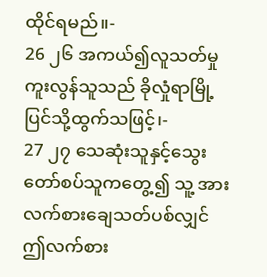ထိုင်ရမည်။-
26 ၂၆ အကယ်၍လူသတ်မှုကူးလွန်သူသည် ခိုလှုံရာမြို့ပြင်သို့ထွက်သဖြင့်၊-
27 ၂၇ သေဆုံးသူနှင့်သွေးတော်စပ်သူကတွေ့၍ သူ့ အားလက်စားချေသတ်ပစ်လျှင်ဤလက်စား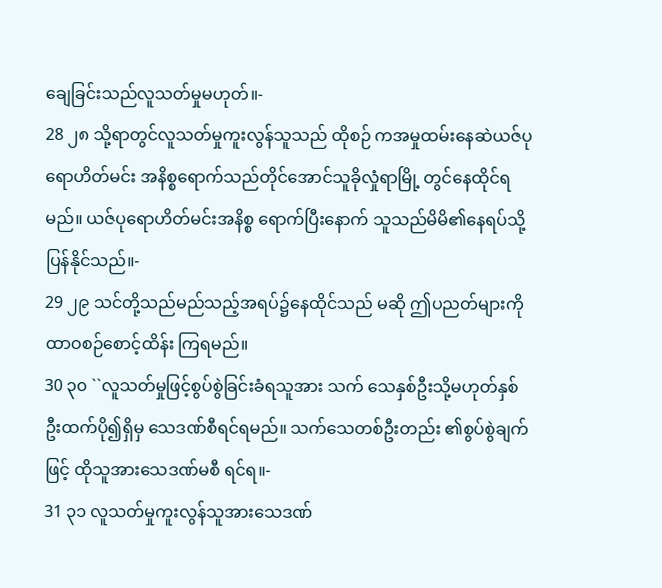ချေခြင်းသည်လူသတ်မှုမဟုတ်။-
28 ၂၈ သို့ရာတွင်လူသတ်မှုကူးလွန်သူသည် ထိုစဉ် ကအမှုထမ်းနေဆဲယဇ်ပုရောဟိတ်မင်း အနိစ္စရောက်သည်တိုင်အောင်သူခိုလှုံရာမြို့ တွင်နေထိုင်ရမည်။ ယဇ်ပုရောဟိတ်မင်းအနိစ္စ ရောက်ပြီးနောက် သူသည်မိမိ၏နေရပ်သို့ ပြန်နိုင်သည်။-
29 ၂၉ သင်တို့သည်မည်သည့်အရပ်၌နေထိုင်သည် မဆို ဤပညတ်များကိုထာဝစဉ်စောင့်ထိန်း ကြရမည်။
30 ၃၀ ``လူသတ်မှုဖြင့်စွပ်စွဲခြင်းခံရသူအား သက် သေနှစ်ဦးသို့မဟုတ်နှစ်ဦးထက်ပို၍ရှိမှ သေဒဏ်စီရင်ရမည်။ သက်သေတစ်ဦးတည်း ၏စွပ်စွဲချက်ဖြင့် ထိုသူအားသေဒဏ်မစီ ရင်ရ။-
31 ၃၁ လူသတ်မှုကူးလွန်သူအားသေဒဏ်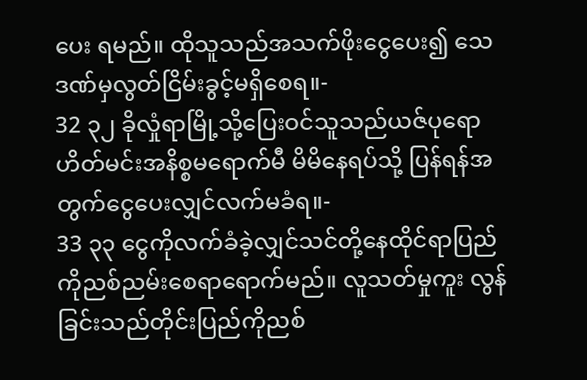ပေး ရမည်။ ထိုသူသည်အသက်ဖိုးငွေပေး၍ သေဒဏ်မှလွတ်ငြိမ်းခွင့်မရှိစေရ။-
32 ၃၂ ခိုလှုံရာမြို့သို့ပြေးဝင်သူသည်ယဇ်ပုရော ဟိတ်မင်းအနိစ္စမရောက်မီ မိမိနေရပ်သို့ ပြန်ရန်အတွက်ငွေပေးလျှင်လက်မခံရ။-
33 ၃၃ ငွေကိုလက်ခံခဲ့လျှင်သင်တို့နေထိုင်ရာပြည် ကိုညစ်ညမ်းစေရာရောက်မည်။ လူသတ်မှုကူး လွန်ခြင်းသည်တိုင်းပြည်ကိုညစ်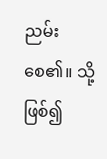ညမ်းစေ၏။ သို့ ဖြစ်၍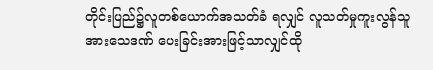တိုင်းပြည်၌လူတစ်ယောက်အသတ်ခံ ရလျှင် လူသတ်မှုကူးလွန်သူအားသေဒဏ် ပေးခြင်းအားဖြင့်သာလျှင်ထို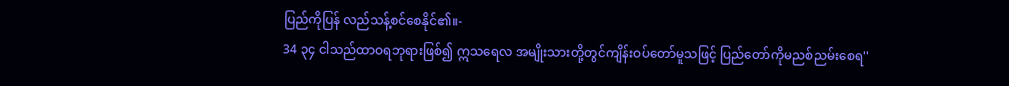ပြည်ကိုပြန် လည်သန့်စင်စေနိုင်၏။-
34 ၃၄ ငါသည်ထာဝရဘုရားဖြစ်၍ ဣသရေလ အမျိုးသားတို့တွင်ကျိန်းဝပ်တော်မူသဖြင့် ပြည်တော်ကိုမညစ်ညမ်းစေရ''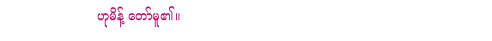ဟုမိန့် တော်မူ၏။